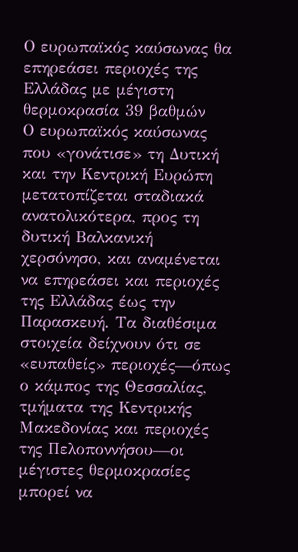Ο ευρωπαϊκός καύσωνας θα επηρεάσει περιοχές της Ελλάδας με μέγιστη θερμοκρασία 39 βαθμών
Ο ευρωπαϊκός καύσωνας που «γονάτισε» τη Δυτική και την Κεντρική Ευρώπη μετατοπίζεται σταδιακά ανατολικότερα, προς τη δυτική Βαλκανική χερσόνησο, και αναμένεται να επηρεάσει και περιοχές της Ελλάδας έως την Παρασκευή. Τα διαθέσιμα στοιχεία δείχνουν ότι σε «ευπαθείς» περιοχές—όπως ο κάμπος της Θεσσαλίας, τμήματα της Κεντρικής Μακεδονίας και περιοχές της Πελοποννήσου—οι μέγιστες θερμοκρασίες μπορεί να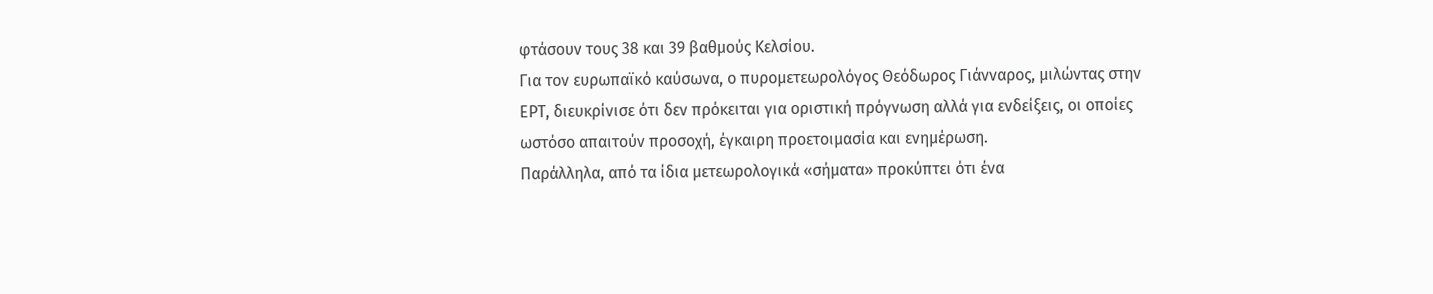φτάσουν τους 38 και 39 βαθμούς Κελσίου.
Για τον ευρωπαϊκό καύσωνα, ο πυρομετεωρολόγος Θεόδωρος Γιάνναρος, μιλώντας στην ΕΡΤ, διευκρίνισε ότι δεν πρόκειται για οριστική πρόγνωση αλλά για ενδείξεις, οι οποίες ωστόσο απαιτούν προσοχή, έγκαιρη προετοιμασία και ενημέρωση.
Παράλληλα, από τα ίδια μετεωρολογικά «σήματα» προκύπτει ότι ένα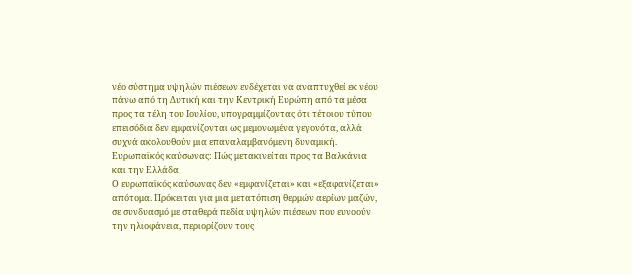νέο σύστημα υψηλών πιέσεων ενδέχεται να αναπτυχθεί εκ νέου πάνω από τη Δυτική και την Κεντρική Ευρώπη από τα μέσα προς τα τέλη του Ιουλίου, υπογραμμίζοντας ότι τέτοιου τύπου επεισόδια δεν εμφανίζονται ως μεμονωμένα γεγονότα, αλλά συχνά ακολουθούν μια επαναλαμβανόμενη δυναμική.
Ευρωπαϊκός καύσωνας: Πώς μετακινείται προς τα Βαλκάνια και την Ελλάδα
Ο ευρωπαϊκός καύσωνας δεν «εμφανίζεται» και «εξαφανίζεται» απότομα. Πρόκειται για μια μετατόπιση θερμών αερίων μαζών, σε συνδυασμό με σταθερά πεδία υψηλών πιέσεων που ευνοούν την ηλιοφάνεια, περιορίζουν τους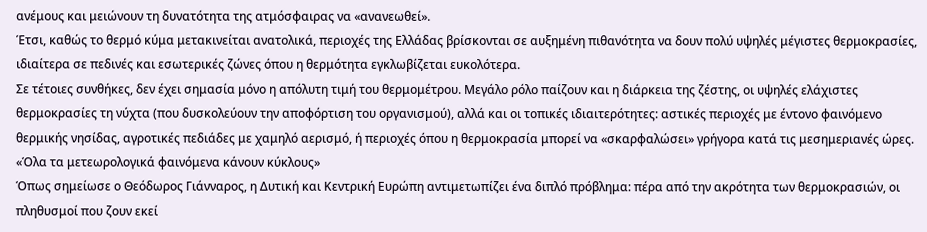ανέμους και μειώνουν τη δυνατότητα της ατμόσφαιρας να «ανανεωθεί».
Έτσι, καθώς το θερμό κύμα μετακινείται ανατολικά, περιοχές της Ελλάδας βρίσκονται σε αυξημένη πιθανότητα να δουν πολύ υψηλές μέγιστες θερμοκρασίες, ιδιαίτερα σε πεδινές και εσωτερικές ζώνες όπου η θερμότητα εγκλωβίζεται ευκολότερα.
Σε τέτοιες συνθήκες, δεν έχει σημασία μόνο η απόλυτη τιμή του θερμομέτρου. Μεγάλο ρόλο παίζουν και η διάρκεια της ζέστης, οι υψηλές ελάχιστες θερμοκρασίες τη νύχτα (που δυσκολεύουν την αποφόρτιση του οργανισμού), αλλά και οι τοπικές ιδιαιτερότητες: αστικές περιοχές με έντονο φαινόμενο θερμικής νησίδας, αγροτικές πεδιάδες με χαμηλό αερισμό, ή περιοχές όπου η θερμοκρασία μπορεί να «σκαρφαλώσει» γρήγορα κατά τις μεσημεριανές ώρες.
«Όλα τα μετεωρολογικά φαινόμενα κάνουν κύκλους»
Όπως σημείωσε ο Θεόδωρος Γιάνναρος, η Δυτική και Κεντρική Ευρώπη αντιμετωπίζει ένα διπλό πρόβλημα: πέρα από την ακρότητα των θερμοκρασιών, οι πληθυσμοί που ζουν εκεί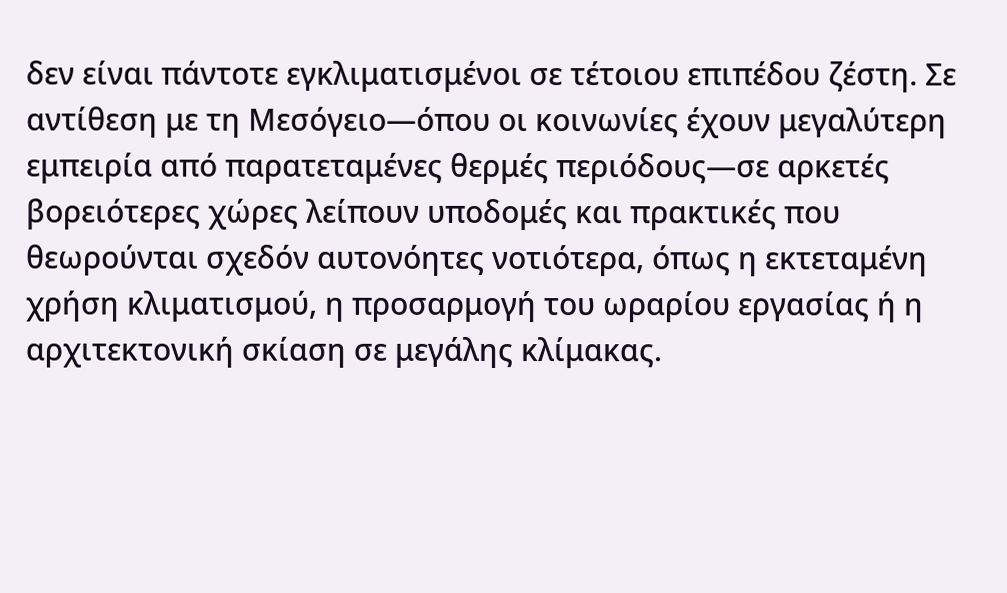δεν είναι πάντοτε εγκλιματισμένοι σε τέτοιου επιπέδου ζέστη. Σε αντίθεση με τη Μεσόγειο—όπου οι κοινωνίες έχουν μεγαλύτερη εμπειρία από παρατεταμένες θερμές περιόδους—σε αρκετές βορειότερες χώρες λείπουν υποδομές και πρακτικές που θεωρούνται σχεδόν αυτονόητες νοτιότερα, όπως η εκτεταμένη χρήση κλιματισμού, η προσαρμογή του ωραρίου εργασίας ή η αρχιτεκτονική σκίαση σε μεγάλης κλίμακας.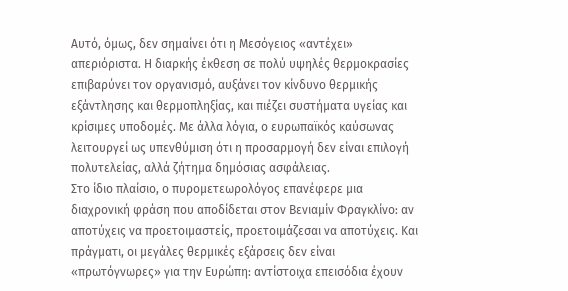Αυτό, όμως, δεν σημαίνει ότι η Μεσόγειος «αντέχει» απεριόριστα. Η διαρκής έκθεση σε πολύ υψηλές θερμοκρασίες επιβαρύνει τον οργανισμό, αυξάνει τον κίνδυνο θερμικής εξάντλησης και θερμοπληξίας, και πιέζει συστήματα υγείας και κρίσιμες υποδομές. Με άλλα λόγια, ο ευρωπαϊκός καύσωνας λειτουργεί ως υπενθύμιση ότι η προσαρμογή δεν είναι επιλογή πολυτελείας, αλλά ζήτημα δημόσιας ασφάλειας.
Στο ίδιο πλαίσιο, ο πυρομετεωρολόγος επανέφερε μια διαχρονική φράση που αποδίδεται στον Βενιαμίν Φραγκλίνο: αν αποτύχεις να προετοιμαστείς, προετοιμάζεσαι να αποτύχεις. Και πράγματι, οι μεγάλες θερμικές εξάρσεις δεν είναι «πρωτόγνωρες» για την Ευρώπη: αντίστοιχα επεισόδια έχουν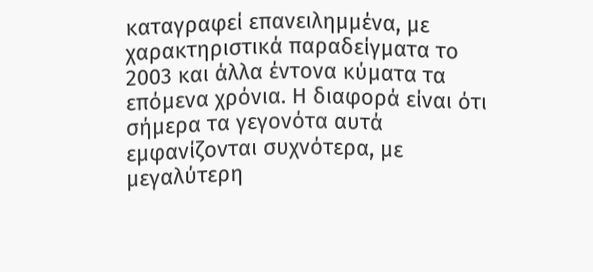καταγραφεί επανειλημμένα, με χαρακτηριστικά παραδείγματα το 2003 και άλλα έντονα κύματα τα επόμενα χρόνια. Η διαφορά είναι ότι σήμερα τα γεγονότα αυτά εμφανίζονται συχνότερα, με μεγαλύτερη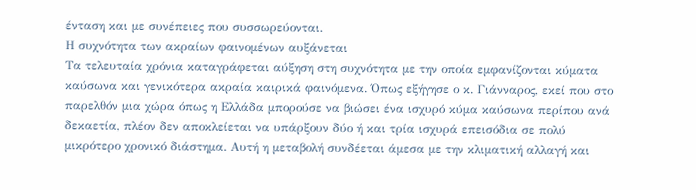ένταση και με συνέπειες που συσσωρεύονται.
Η συχνότητα των ακραίων φαινομένων αυξάνεται
Τα τελευταία χρόνια καταγράφεται αύξηση στη συχνότητα με την οποία εμφανίζονται κύματα καύσωνα και γενικότερα ακραία καιρικά φαινόμενα. Όπως εξήγησε ο κ. Γιάνναρος, εκεί που στο παρελθόν μια χώρα όπως η Ελλάδα μπορούσε να βιώσει ένα ισχυρό κύμα καύσωνα περίπου ανά δεκαετία, πλέον δεν αποκλείεται να υπάρξουν δύο ή και τρία ισχυρά επεισόδια σε πολύ μικρότερο χρονικό διάστημα. Αυτή η μεταβολή συνδέεται άμεσα με την κλιματική αλλαγή και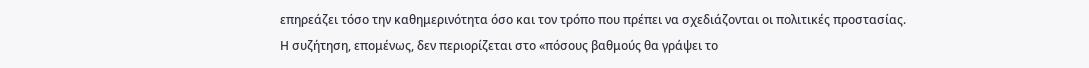επηρεάζει τόσο την καθημερινότητα όσο και τον τρόπο που πρέπει να σχεδιάζονται οι πολιτικές προστασίας.
Η συζήτηση, επομένως, δεν περιορίζεται στο «πόσους βαθμούς θα γράψει το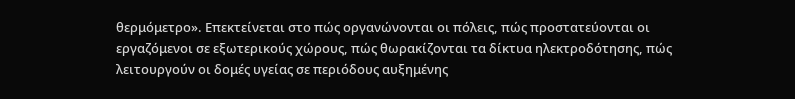θερμόμετρο». Επεκτείνεται στο πώς οργανώνονται οι πόλεις, πώς προστατεύονται οι εργαζόμενοι σε εξωτερικούς χώρους, πώς θωρακίζονται τα δίκτυα ηλεκτροδότησης, πώς λειτουργούν οι δομές υγείας σε περιόδους αυξημένης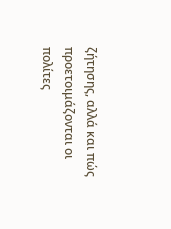ζήτησης, αλλά και πώς προετοιμάζονται οι πολίτες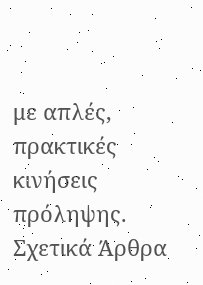με απλές, πρακτικές κινήσεις πρόληψης.
Σχετικά Άρθρα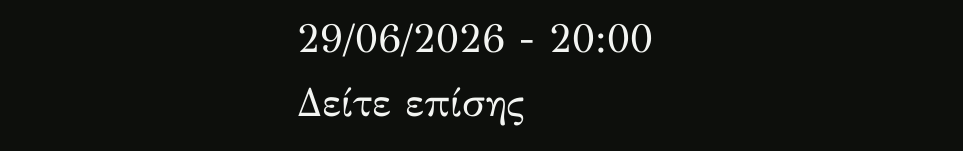29/06/2026 - 20:00
Δείτε επίσης